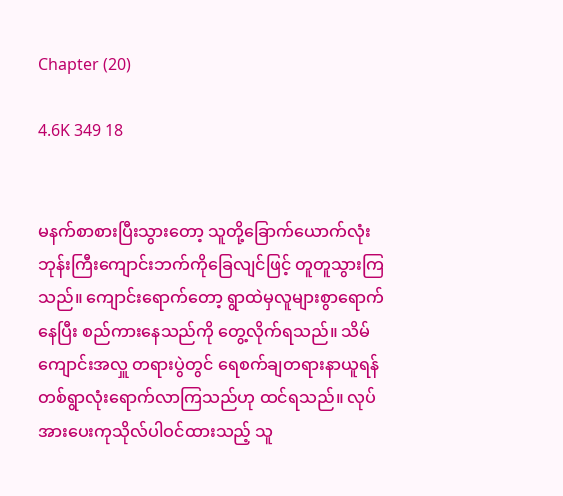Chapter (20)

4.6K 349 18


မနက်စာစားပြီးသွားတော့ သူတို့ခြောက်ယောက်လုံး ဘုန်းကြီးကျောင်းဘက်ကိုခြေလျင်ဖြင့် တူတူသွားကြသည်။ ကျောင်းရောက်တော့ ရွာထဲမှလူများစွာ‌ရောက်နေပြီး စည်ကားနေသည်ကို တွေ့လိုက်ရသည်။ သိမ်ကျောင်းအလှူ တရားပွဲတွင် ရေစက်ချတရားနာယူရန် တစ်ရွာလုံးရောက်လာကြသည်ဟု ထင်ရသည်။ လုပ်အားပေးကုသိုလ်ပါဝင်ထားသည့် သူ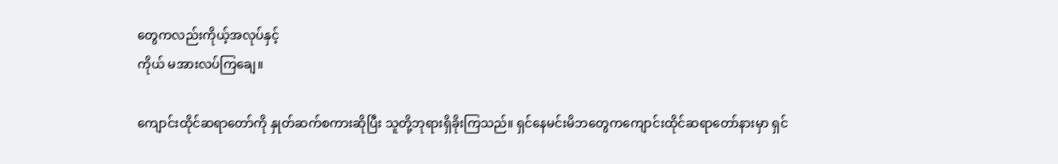တွေကလည်းကိုယ့်အလုပ်နှင့်
ကိုယ် မအားလပ်ကြချေ။

ကျောင်းထိုင်ဆရာတော်ကို နှုတ်ဆက်စကားဆိုပြီး သူတို့ဘုရားရှိခိုးကြသည်။ ရှင်နေမင်းမိဘတွေကကျောင်းထိုင်ဆရာတော်နားမှာ ရှင်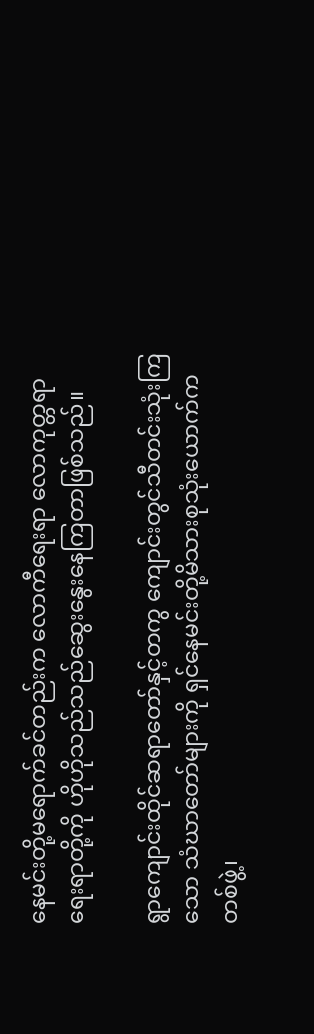နေမင်းတို့မရောက်ခင်တည်းက လောကီရေးရာ လောကုတ္တရာရေးရာတို့ကို ဟိုဟိုသည်သည်ဆွေးနွေးနေကြတာဖြစ်သည်။

ရွာကျောင်းထိုင်ဆရာတော်နှင့်တကွ ကျောင်းတွင်သီတင်းသုံးကြသော သံဃာတော်များကို ရှင်နေမင်းတို့မိသားစုသုံးယောက်က တစ်ဖွဲ့၊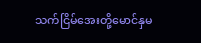သက်ငြိမ်အေးတို့မောင်နှမ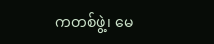ကတစ်ဖွဲ့၊ မေ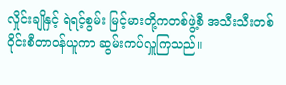လှိုင်းချိုနှင့် ရဲရင့်စွမ်း မြင့်မားတို့ကတစ်ဖွဲ့စီ အသီးသီးတစ်ဝိုင်းစီတာဝန်ယူကာ ဆွမ်းကပ်လှူကြသည်။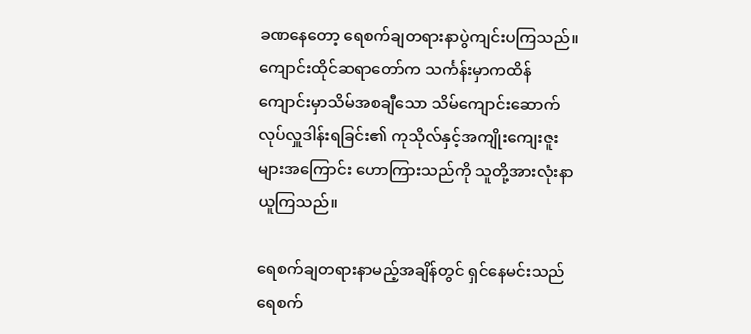ခဏနေတော့ ရေစက်ချတရားနာပွဲကျင်းပကြသည်။ကျောင်းထိုင်ဆရာတော်က သင်္ကန်းမှာကထိန် ကျောင်းမှာသိမ်အစချီသော သိမ်ကျောင်းဆောက်လုပ်လှူဒါန်းရခြင်း၏ ကုသိုလ်နှင့်အကျိုးကျေးဇူးများအကြောင်း ဟောကြားသည်ကို သူတို့အားလုံးနာယူကြသည်။

ရေစက်ချတရားနာမည့်အချိန်တွင် ရှင်နေမင်းသည် ရေစက်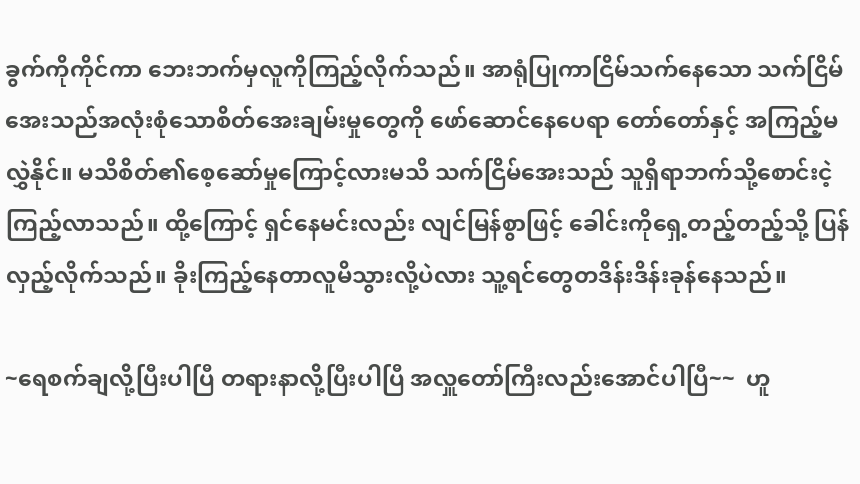ခွက်ကိုကိုင်ကာ ဘေးဘက်မှလူကိုကြည့်လိုက်သည်။ အာရုံပြုကာငြိမ်သက်နေသော သက်ငြိမ်အေးသည်အလုံးစုံသောစိတ်အေးချမ်းမှုတွေကို ဖော်ဆောင်နေပေရာ တော်တော်နှင့် အကြည့်မလွှဲနိုင်။ မသိစိတ်၏စေ့ဆော်မှုကြောင့်လားမသိ သက်ငြိမ်အေးသည် သူရှိရာဘက်သို့စောင်းငဲ့ကြည့်လာသည်။ ထို့ကြောင့် ရှင်နေမင်းလည်း လျင်မြန်စွာဖြင့် ခေါင်းကိုရှေ့တည့်တည့်သို့ ပြန်လှည့်လိုက်သည်။ ခိုးကြည့်နေတာလူမိသွားလို့ပဲလား သူ့ရင်တွေတဒိန်းဒိန်းခုန်နေသည်။

~ရေစက်ချလို့ပြီးပါပြီ တရားနာလို့ပြီးပါပြီ အလှူတော်ကြီးလည်းအောင်ပါပြီ~~  ဟူ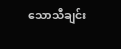သောသီချင်း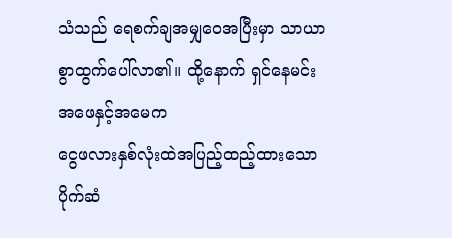သံသည် ရေစက်ချအမျှဝေအပြီးမှာ သာယာစွာထွက်ပေါ်လာ၏။ ထို့နောက် ရှင်နေမင်းအဖေနှင့်အမေက
ငွေဖလားနှစ်လုံးထဲအပြည့်ထည့်ထားသော ပိုက်ဆံ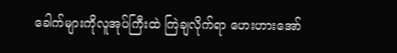ခေါက်များကိုလူအုပ်ကြီးထဲ ကြဲချလိုက်ရာ ဟေးဟားအော်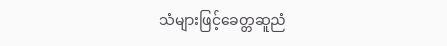သံများဖြင့်ခေတ္တဆူညံ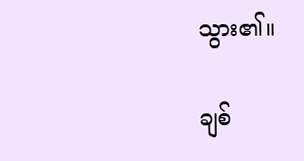သွား၏။

ချစ်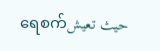ရေစက်حيث تعيش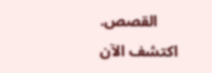القصص. اكتشف الآن